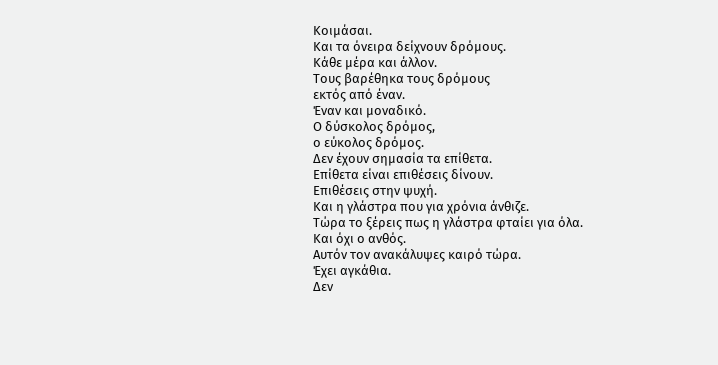Κοιμάσαι.
Και τα όνειρα δείχνουν δρόμους.
Κάθε μέρα και άλλον.
Τους βαρέθηκα τους δρόμους
εκτός από έναν.
Έναν και μοναδικό.
Ο δύσκολος δρόμος,
ο εύκολος δρόμος.
Δεν έχουν σημασία τα επίθετα.
Επίθετα είναι επιθέσεις δίνουν.
Επιθέσεις στην ψυχή.
Και η γλάστρα που για χρόνια άνθιζε.
Τώρα το ξέρεις πως η γλάστρα φταίει για όλα.
Και όχι ο ανθός.
Αυτόν τον ανακάλυψες καιρό τώρα.
Έχει αγκάθια.
Δεν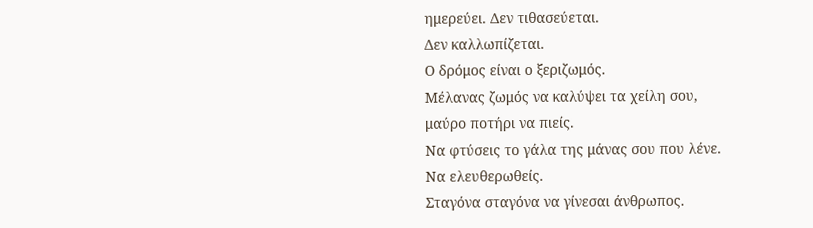ημερεύει. Δεν τιθασεύεται.
Δεν καλλωπίζεται.
Ο δρόμος είναι ο ξεριζωμός.
Μέλανας ζωμός να καλύψει τα χείλη σου,
μαύρο ποτήρι να πιείς.
Να φτύσεις το γάλα της μάνας σου που λένε.
Να ελευθερωθείς.
Σταγόνα σταγόνα να γίνεσαι άνθρωπος.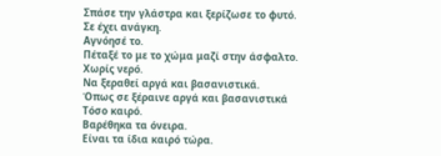Σπάσε την γλάστρα και ξερίζωσε το φυτό.
Σε έχει ανάγκη.
Αγνόησέ το.
Πέταξέ το με το χώμα μαζί στην άσφαλτο.
Χωρίς νερό.
Να ξεραθεί αργά και βασανιστικά.
Όπως σε ξέραινε αργά και βασανιστικά
Τόσο καιρό.
Βαρέθηκα τα όνειρα.
Είναι τα ίδια καιρό τώρα.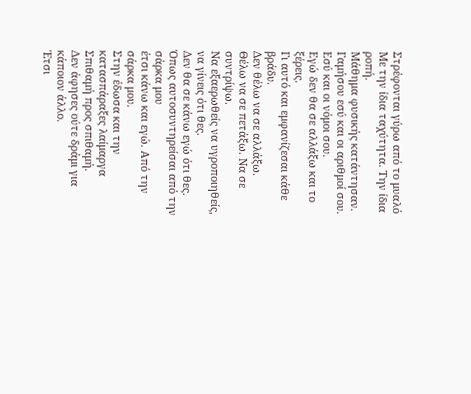Στρέφονται γύρω από το μυαλό
Με την ίδια ταχύτητα. Την ίδια ροπή.
Μάθημα φυσικής κατάντησαν.
Γαμήσου εσύ και οι αριθμοί σου.
Εσύ και οι νόμοι σου.
Εγώ δεν θα σε αλλάξω και το ξέρεις.
Γι αυτό και εμφανίζεσαι κάθε βράδυ.
Δεν θέλω να σε αλλάξω.
Θέλω να σε πετάξω. Να σε συντρίψω.
Να εξαερωθείς να υγροποιηθείς, να γίνεις ότι θες.
Δεν θα σε κάνω εγώ ότι θες.
Όπως αυτοσυντηρείσαι από την σάρκα μου
έτσι κάνω και εγώ. Από την σάρκα μου.
Στην έδωσα και την κατασπάραξες λαίμαργα
Σπιθαμή προς σπιθαμή.
Δεν άφησες ούτε δράμι για κάποιον άλλο.
Έτσι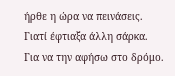ήρθε η ώρα να πεινάσεις.
Γιατί έφτιαξα άλλη σάρκα.
Για να την αφήσω στο δρόμο.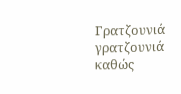Γρατζουνιά γρατζουνιά
καθώς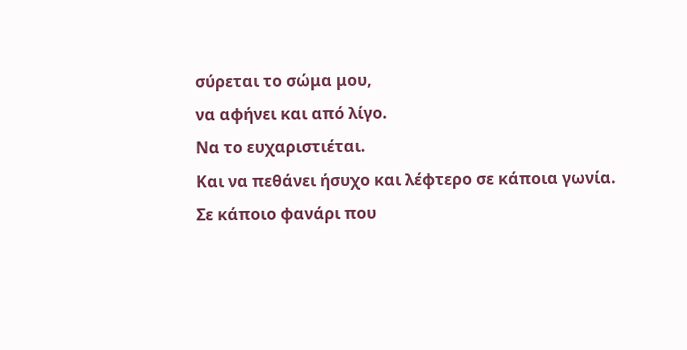σύρεται το σώμα μου,
να αφήνει και από λίγο.
Να το ευχαριστιέται.
Και να πεθάνει ήσυχο και λέφτερο σε κάποια γωνία.
Σε κάποιο φανάρι που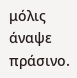μόλις άναψε πράσινο.